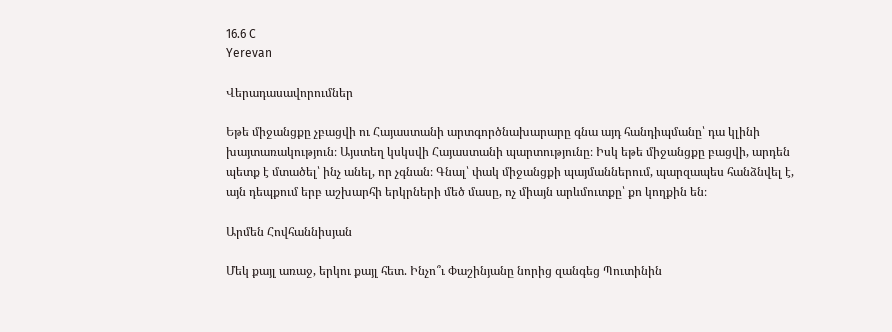16.6 C
Yerevan

Վերադասավորումներ

Եթե միջանցքը չբացվի ու Հայաստանի արտգործնախարարը գնա այդ հանդիպմանը՝ դա կլինի խայտառակություն։ Այստեղ կսկսվի Հայաստանի պարտությունը։ Իսկ եթե միջանցքը բացվի, արդեն պետք է մտածել՝ ինչ անել, որ չգնան։ Գնալ՝ փակ միջանցքի պայմաններում, պարզապես հանձնվել է, այն դեպքում երբ աշխարհի երկրների մեծ մասը, ոչ միայն արևմուտքը՝ քո կողքին են։

Արմեն Հովհաննիսյան

Մեկ քայլ առաջ, երկու քայլ հետ. Ինչո՞ւ Փաշինյանը նորից զանգեց Պուտինին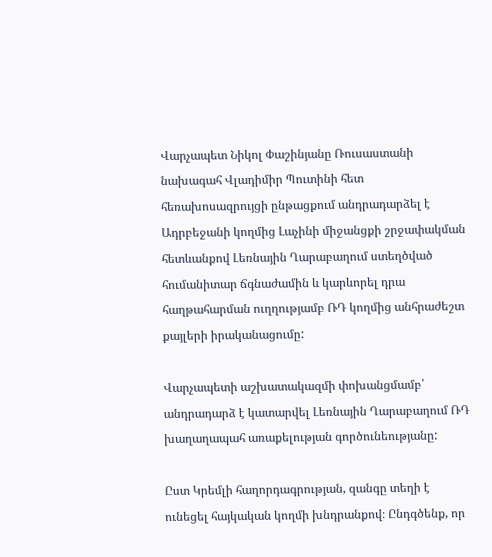Վարչապետ Նիկոլ Փաշինյանը Ռուսաստանի նախագահ Վլադիմիր Պուտինի հետ հեռախոսազրույցի ընթացքում անդրադարձել է Ադրբեջանի կողմից Լաչինի միջանցքի շրջափակման հետևանքով Լեռնային Ղարաբաղում ստեղծված հումանիտար ճգնաժամին և կարևորել դրա հաղթահարման ուղղությամբ ՌԴ կողմից անհրաժեշտ քայլերի իրականացումը:

Վարչապետի աշխատակազմի փոխանցմամբ՝ անդրադարձ է կատարվել Լեռնային Ղարաբաղում ՌԴ խաղաղապահ առաքելության գործունեությանը:

Ըստ Կրեմլի հաղորդագրության, զանգը տեղի է ունեցել հայկական կողմի խնդրանքով։ Ընդգծենք, որ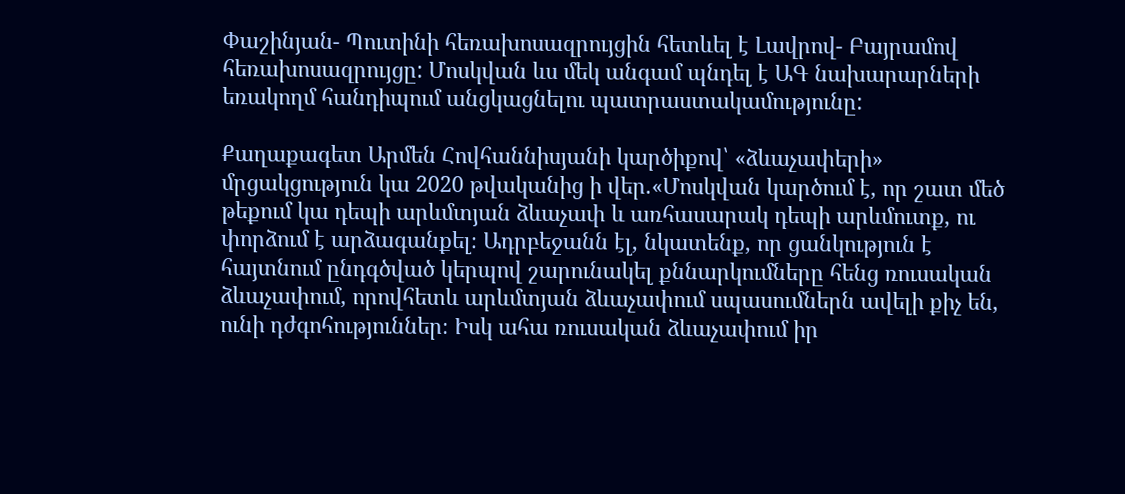Փաշինյան- Պուտինի հեռախոսազրույցին հետևել է Լավրով- Բայրամով հեռախոսազրույցը: Մոսկվան ևս մեկ անգամ պնդել է ԱԳ նախարարների եռակողմ հանդիպում անցկացնելու պատրաստակամությունը:

Քաղաքագետ Արմեն Հովհաննիսյանի կարծիքով՝ «ձևաչափերի» մրցակցություն կա 2020 թվականից ի վեր.«Մոսկվան կարծում է, որ շատ մեծ թեքում կա դեպի արևմտյան ձևաչափ և առհասարակ դեպի արևմուտք, ու փորձում է արձագանքել։ Ադրբեջանն էլ, նկատենք, որ ցանկություն է հայտնում ընդգծված կերպով շարունակել քննարկումները հենց ռուսական ձևաչափում, որովհետև արևմտյան ձևաչափում սպասումներն ավելի քիչ են, ունի դժգոհություններ։ Իսկ ահա ռուսական ձևաչափում իր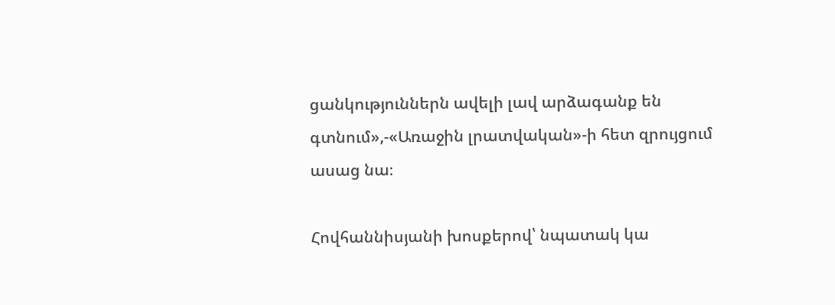ցանկություններն ավելի լավ արձագանք են գտնում»,-«Առաջին լրատվական»-ի հետ զրույցում ասաց նա։

Հովհաննիսյանի խոսքերով՝ նպատակ կա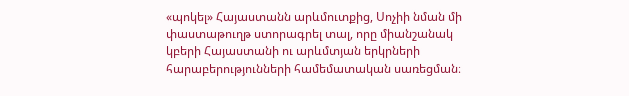«պոկել» Հայաստանն արևմուտքից, Սոչիի նման մի փաստաթուղթ ստորագրել տալ, որը միանշանակ կբերի Հայաստանի ու արևմտյան երկրների հարաբերությունների համեմատական սառեցման։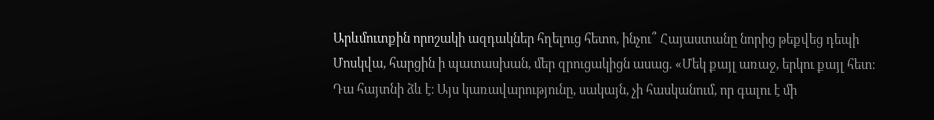Արևմուտքին որոշակի ազդակներ հղելուց հետո, ինչու՞ Հայաստանը նորից թեքվեց դեպի Մոսկվա, հարցին ի պատասխան, մեր զրուցակիցն ասաց. «Մեկ քայլ առաջ, երկու քայլ հետ։ Դա հայտնի ձև է։ Այս կառավարությունը, սակայն, չի հասկանում, որ գալու է մի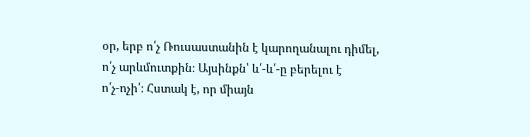օր, երբ ո՛չ Ռուսաստանին է կարողանալու դիմել, ո՛չ արևմուտքին։ Այսինքն՝ և՛-և՛-ը բերելու է ո՛չ‑ոչի՛։ Հստակ է, որ միայն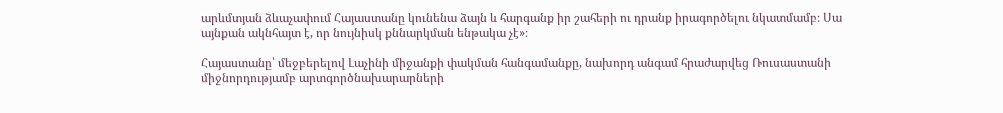արևմտյան ձևաչափում Հայաստանը կունենա ձայն և հարգանք իր շահերի ու դրանք իրագործելու նկատմամբ։ Սա այնքան ակնհայտ է, որ նույնիսկ քննարկման ենթակա չէ»։

Հայաստանը՝ մեջբերելով Լաչինի միջանքի փակման հանգամանքը, նախորդ անգամ հրաժարվեց Ռուսաստանի միջնորդությամբ արտգործնախարարների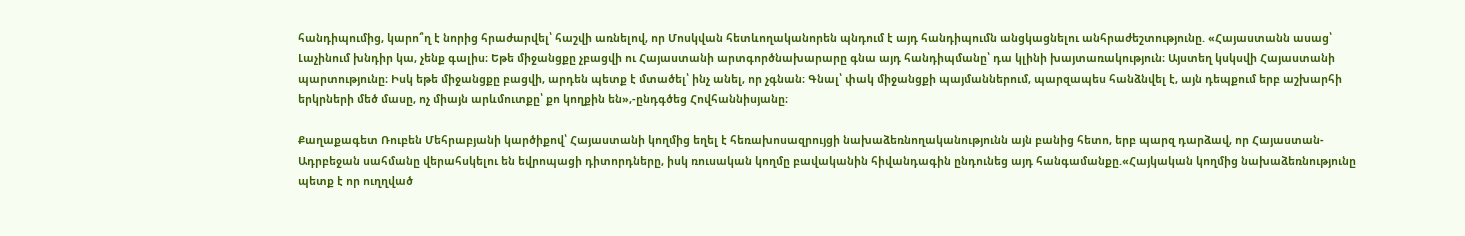հանդիպումից, կարո՞ղ է նորից հրաժարվել՝ հաշվի առնելով, որ Մոսկվան հետևողականորեն պնդում է այդ հանդիպումն անցկացնելու անհրաժեշտությունը. «Հայաստանն ասաց՝ Լաչինում խնդիր կա, չենք գալիս։ Եթե միջանցքը չբացվի ու Հայաստանի արտգործնախարարը գնա այդ հանդիպմանը՝ դա կլինի խայտառակություն։ Այստեղ կսկսվի Հայաստանի պարտությունը։ Իսկ եթե միջանցքը բացվի, արդեն պետք է մտածել՝ ինչ անել, որ չգնան։ Գնալ՝ փակ միջանցքի պայմաններում, պարզապես հանձնվել է, այն դեպքում երբ աշխարհի երկրների մեծ մասը, ոչ միայն արևմուտքը՝ քո կողքին են»,-ընդգծեց Հովհաննիսյանը։

Քաղաքագետ Ռուբեն Մեհրաբյանի կարծիքով՝ Հայաստանի կողմից եղել է հեռախոսազրույցի նախաձեռնողականությունն այն բանից հետո, երբ պարզ դարձավ, որ Հայաստան-Ադրբեջան սահմանը վերահսկելու են եվրոպացի դիտորդները, իսկ ռուսական կողմը բավականին հիվանդագին ընդունեց այդ հանգամանքը.«Հայկական կողմից նախաձեռնությունը պետք է որ ուղղված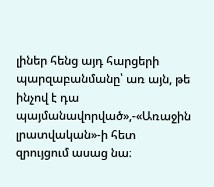լիներ հենց այդ հարցերի պարզաբանմանը՝ առ այն, թե ինչով է դա պայմանավորված»,-«Առաջին լրատվական»-ի հետ զրույցում ասաց նա։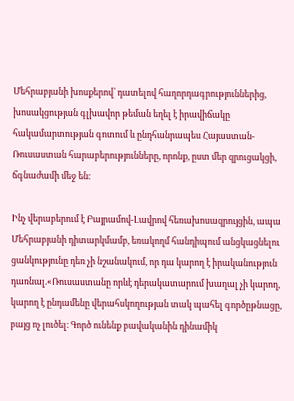Մեհրաբյանի խոսքերով՝ դատելով հաղորդագրություններից, խոսակցության գլխավոր թեման եղել է իրավիճակը հակամարտության գոտում և ընդհանրապես Հայաստան-Ռուսաստան հարաբերությունները, որոնք, ըստ մեր զրուցակցի, ճգնաժամի մեջ են։

Ինչ վերաբերում է Բայրամով-Լավրով հեռախոսազրույցին, ապա Մեհրաբյանի դիտարկմամբ, եռակողմ հանդիպում անցկացնելու ցանկությունը դեռ չի նշանակում, որ դա կարող է իրականություն դառնալ.«Ռուսաստանը որևէ դերակատարում խաղալ չի կարող, կարող է ընդամենը վերահսկողության տակ պահել գործըթնացը, բայց ոչ լուծել։ Գործ ունենք բավականին դինամիկ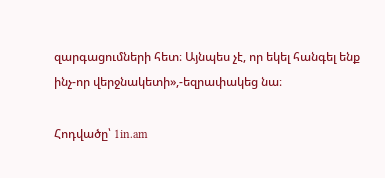զարգացումների հետ։ Այնպես չէ, որ եկել հանգել ենք ինչ-որ վերջնակետի»,-եզրափակեց նա։

Հոդվածը՝ 1in.am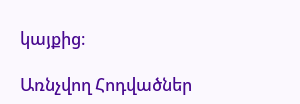կայքից։

Առնչվող Հոդվածներ